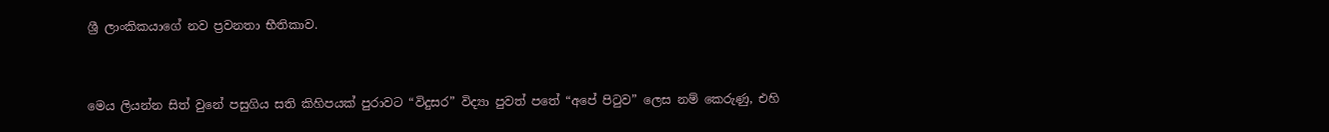ශ්‍රී ලාංකිකයාගේ නව ප්‍රවනතා භීතිකාව.


මෙය ලියන්න සිත් වුනේ පසුගිය සති කිහිපයක් පුරාවට “විදුසර” විද්‍යා පුවත් පතේ “අපේ පිටුව” ලෙස නම් කෙරුණු, එහි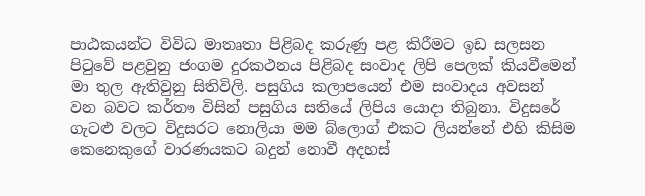පාඨකයන්ට විවිධ මාතෘතා පිළිබද කරුණු පළ කිරීමට ඉඩ සලසන පිටුවේ පළවුනු ජංගම දුරකථනය පිළිබද සංවාද ලිපි පෙලක් කියවීමෙන් මා තුල ඇතිවුනු සිතිවිලි. පසුගිය කලාපයෙන් එම සංවාදය අවසන් වන බවට කර්තෟ විසින් පසුගිය සතියේ ලිපිය යොදා තිබුනා. විදුසරේ ගැටළු වලට විදුසරට නොලියා මම බ්ලොග් එකට ලියන්නේ එහි කිසිම කෙනෙකුගේ වාරණයකට බදුන් නොවී අදහස්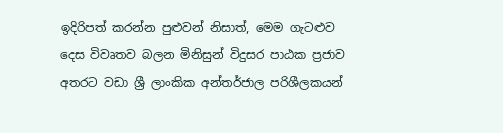ඉදිරිපත් කරන්න පුළුවන් නිසාත්, මෙම ගැටළුව දෙස විවෘතව බලන මිනිසුන් විදුසර පාඨක ප්‍රජාව අතරට වඩා ශ්‍රී ලාංකික අන්තර්ජාල පරිශීලකයන්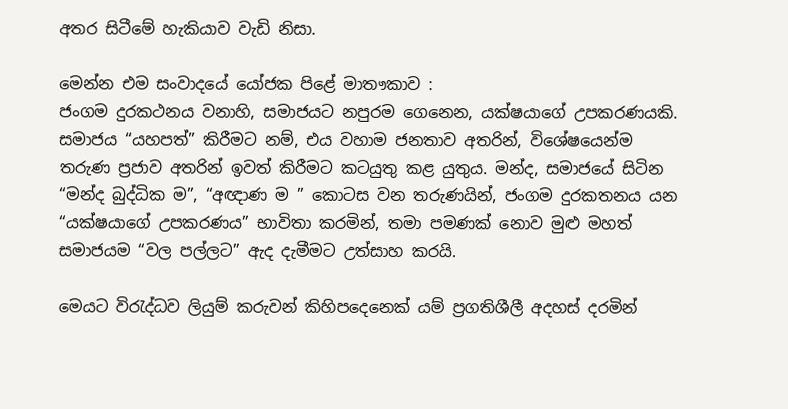අතර සිටීමේ හැකියාව වැඩි නිසා.

මෙන්න එම සංවාදයේ යෝජක පිළේ මාතෟකාව :
ජංගම දුරකථනය වනාහි, සමාජයට නපුරම ගෙනෙන, යක්ෂයාගේ උපකරණයකි. සමාජය “යහපත්” කිරීමට නම්, එය වහාම ජනතාව අතරින්, විශේෂයෙන්ම තරුණ ප්‍රජාව අතරින් ඉවත් කිරීමට කටයුතු කළ යුතුය. මන්ද, සමාජයේ සිටින “මන්ද බුද්ධික ම”, “අඥාණ ම ” කොටස වන තරුණයින්, ජංගම දුරකතනය යන “යක්ෂයාගේ උපකරණය” භාවිතා කරමින්, තමා පමණක් නොව මුළු මහත් සමාජයම “වල පල්ලට” ඇද දැමීමට උත්සාහ කරයි.

මෙයට විරැද්ධව ලියුම් කරුවන් කිහිපදෙනෙක් යම් ප්‍රගතිශීලී අදහස් දරමින්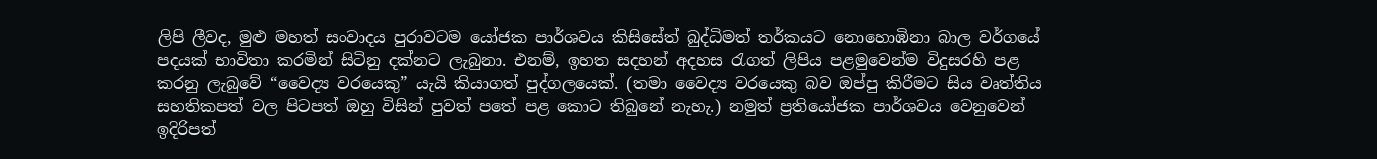ලිපි ලීවද, මුළු මහත් සංවාදය පුරාවටම යෝජක පාර්ශවය කිසිසේත් බුද්ධිමත් තර්කයට නොහොඹිනා බාල වර්ගයේ පදයක් භාවිතා කරමින් සිටිනු දක්නට ලැබුනා. එනම්, ඉහත සදහන් අදහස රැගත් ලිපිය පළමුවෙන්ම විදුසරහි පළ කරනු ලැබුවේ “වෛද්‍ය වරයෙකු” යැයි කියාගත් පුද්ගලයෙක්. (තමා වෛද්‍ය වරයෙකු බව ඔප්පු කිරීමට සිය වෘත්තිය සහතිකපත් වල පිටපත් ඔහු විසින් පුවත් පතේ පළ කොට තිබුනේ නැහැ.) නමුත් ප්‍රතියෝජක පාර්ශවය වෙනුවෙන් ඉදිරිපත්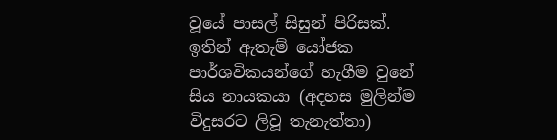වූයේ පාසල් සිසුන් පිරිසක්. ඉතින් ඇතැම් යෝජක පාර්ශවිකයන්ගේ හැගීම වුනේ සිය නායකයා (අදහස මුලින්ම විදුසරට ලිවූ තැනැත්තා)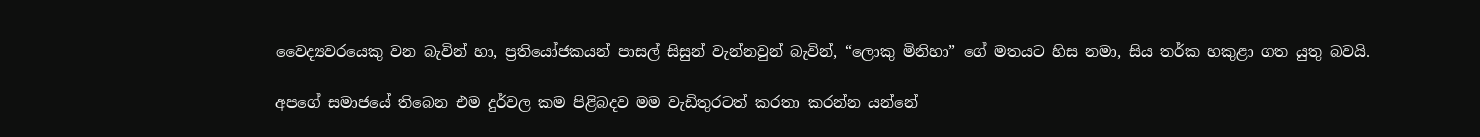වෛද්‍යවරයෙකු වන බැවින් හා, ප්‍රතියෝජකයන් පාසල් සිසුන් වැන්නවුන් බැවින්, “ලොකු මිනිහා” ගේ මතයට හිස නමා, සිය තර්ක හකුළා ගත යුතු බවයි.

අපගේ සමාජයේ තිබෙන එම දුර්වල කම පිළිබදව මම වැඩිතුරටත් කරතා කරන්න යන්නේ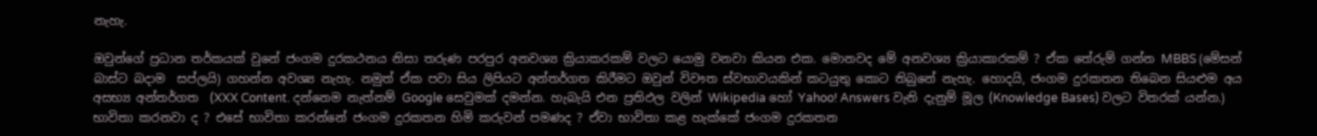නැහැ.

ඔවුන්ගේ ප්‍රධාන තර්කයක් වුනේ ජංගම දුරකථනය නිසා තරුණ පරපුර අනවශ්‍ය ක්‍රියාකරකම් වලට යොමු වනවා කියන එක. මොනවද මේ අනවශ්‍ය ක්‍රියාකාරකම් ? ඒක තේරුම් ගන්න MBBS (මේසන් බාස්ට බදාම  සප්ලයි) ගහන්න අවශ්‍ය නැහැ. නමුත් ඒක පවා සිය ලිපියට අන්තර්ගත කිරීමට ඔවුන් විවෟත ස්වභාවයකින් කටයුතු කොට තිබුනේ නැහැ. හොදයි, ජංගම දුරකතන තිබෙන සියළුම අය අසභ්‍ය අන්තර්ගත  (XXX Content. දන්නෙම නැත්නම් Google සෙවුමක් දමන්න. හැබැයි එන ප්‍රතිඵල වලින් Wikipedia හෝ Yahoo! Answers වැනි දැනුම් මූල (Knowledge Bases) වලට විතරක් යන්න.) භාවිතා කරනවා ද ? එසේ භාවිතා කරන්නේ ජංගම දුරකතන හිමි කරුවන් පමණද ? ඒවා භාවිතා කළ හැක්කේ ජංගම දුරකතන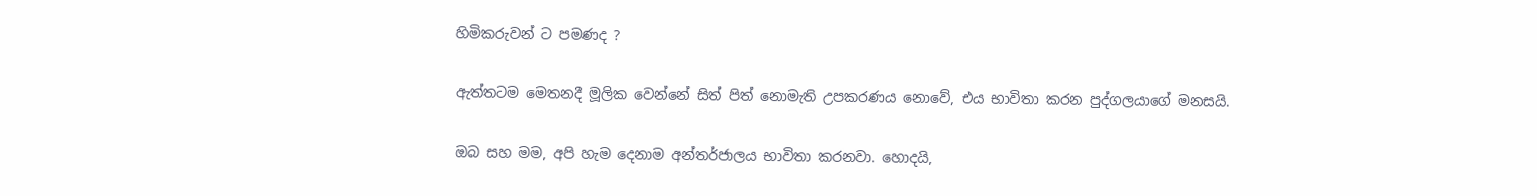හිමිකරුවන් ට පමණද ?

ඇත්තටම මෙතනදී මූලික වෙන්නේ සිත් පිත් නොමැති උපකරණය නොවේ, එය භාවිතා කරන පුද්ගලයාගේ මනසයි.

ඔබ සහ මම, අපි හැම දෙනාම අන්තර්ජාලය භාවිතා කරනවා. හොදයි,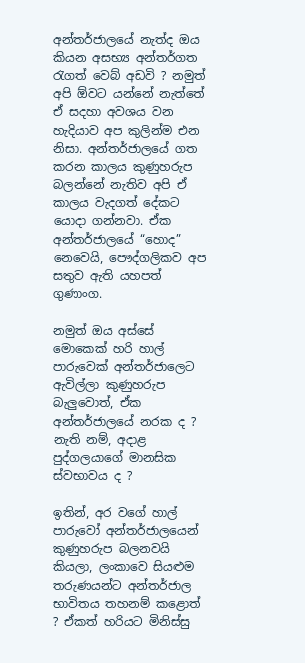අන්තර්ජාලයේ නැත්ද ඔය කියන අසභ්‍ය අන්තර්ගත රැගත් වෙබ් අඩවි ? නමුත් අපි ඕවට යන්නේ නැත්තේ ඒ සදහා අවශය වන හැදියාව අප කුලින්ම එන නිසා. අන්තර්ජාලයේ ගත කරන කාලය කුණුහරුප බලන්නේ නැතිව අපි ඒ කාලය වැදගත් දේකට යොදා ගන්නවා. ඒක අන්තර්ජාලයේ “හොද” නෙවෙයි, පෞද්ගලිකව අප සතුව ඇති යහපත් ගුණාංග.

නමුත් ඔය අස්සේ මොකෙක් හරි හාල් පාරුවෙක් අන්තර්ජාලෙට ඇවිල්ලා කුණුහරුප බැලුවොත්, ඒක අන්තර්ජාලයේ නරක ද ? නැති නම්, අදාළ පුද්ගලයාගේ මානසික ස්වභාවය ද ?

ඉතින්, අර වගේ හාල් පාරුවෝ අන්තර්ජාලයෙන් කුණුහරුප බලනවයි කියලා, ලංකාවෙ සියළුම තරුණයන්ට අන්තර්ජාල භාවිතය තහනම් කළොත් ? ඒකත් හරියට මිනිස්සු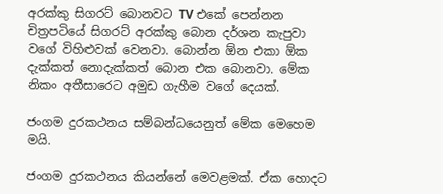අරක්කු සිගරට් බොනවට TV එකේ පෙන්නන චිත්‍රපටියේ සිගරට් අරක්කු බොන දර්ශන කැපුවා වගේ විහිළුවක් වෙනවා. බොන්න ඕන එකා ඕක දැක්කත් නොදැක්කත් බොන එක බොනවා. මේක නිකං අතීසාරෙට අමුඩ ගැහීම වගේ දෙයක්.

ජංගම දුරකථනය සම්බන්ධයෙනුත් මේක මෙහෙම මයි.

ජංගම දුරකථනය කියන්නේ මෙවළමක්. ඒක හොදට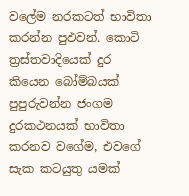වලේම නරකටත් භාවිතා කරන්න පුඵවන්. කොටි ත්‍රස්තවාදියෙක් දුර කියෙන බෝම්බයක් පුපුරුවන්න ජංගම දුරකථනයක් භාවිතා කරනව වගේම, එවගේ සැක කටයුතු යමක්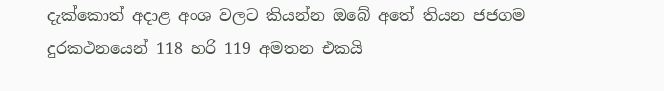දැක්කොත් අදාළ අංශ වලට කියන්න ඔබේ අතේ තියන ජජගම දුරකථනයෙන් 118 හරි 119 අමතන එකයි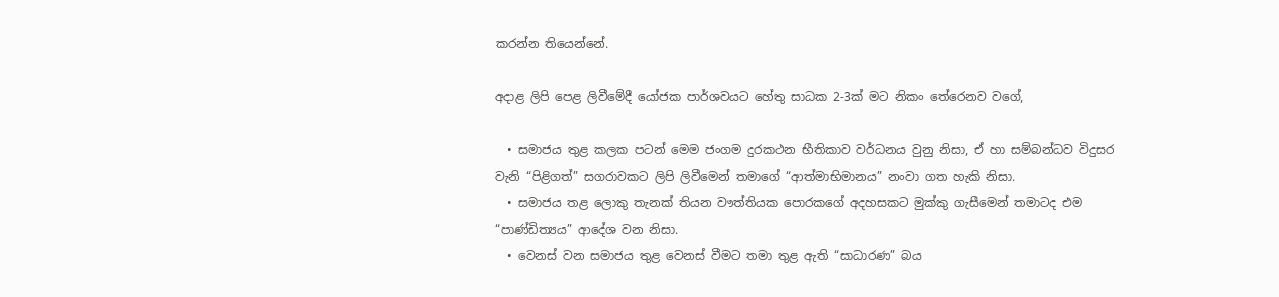කරන්න තියෙන්නේ.

අදාළ ලිපි පෙළ ලිවීමේදී යෝජක පාර්ශවයට හේතු සාධක 2-3ක් මට නිකං තේරෙනව වගේ,

  • සමාජය තුළ කලක පටන් මෙම ජංගම දුරකථන භීතිකාව වර්ධනය වුනු නිසා, ඒ හා සම්බන්ධව විදුසර වැනි “පිළිගත්” සගරාවකට ලිපි ලිවීමෙන් තමාගේ “ආත්මාභිමානය” නංවා ගත හැකි නිසා.
  • සමාජය තළ ලොකු තැනක් තියන වෟත්තියක පොරකගේ අදහසකට මුක්කු ගැසීමෙන් තමාටද එම “පාණ්ඩිත්‍යය” ආදේශ වන නිසා.
  • වෙනස් වන සමාජය තුළ වෙනස් වීමට තමා තුළ ඇති “සාධාරණ” බය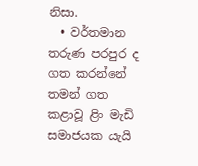නිසා.
  • වර්තමාන තරුණ පරපුර ද ගත කරන්නේ තමන් ගත  කළාවූ ළිං මැඩි සමාජයක යැයි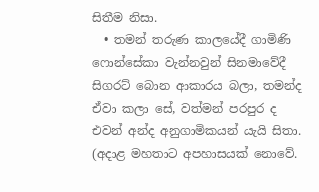සිතීම නිසා.
  • තමන් තරුණ කාලයේදී ගාමිණි ෆොන්සේකා වැන්නවුන් සිනමාවේදී සිගරට් බොන ආකාරය බලා, තමන්ද ඒවා කලා සේ, වත්මන් පරපුර ද එවන් අන්ද අනුගාමිකයන් යැයි සිතා. (අදාළ මහතාට අපහාසයක් නොවේ.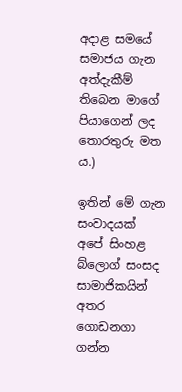අදාළ සමයේ සමාජය ගැන අත්දැකීම් තිබෙන මාගේ පියාගෙන් ලද තොරතුරු මත ය.)

ඉතින් මේ ගැන සංවාදයක් අපේ සිංහළ බ්ලොග් සංසද සාමාජිකයින් අතර ගොඩනගා ගන්න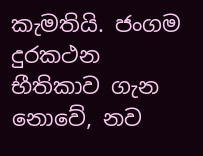කැමතියි. ජංගම දුරකථන භීතිකාව ගැන නොවේ, නව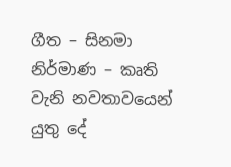ගීත – සිනමා නිර්මාණ – කෘති වැනි නවතාවයෙන් යුතු දේ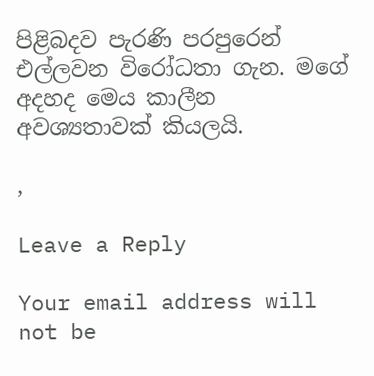පිළිබදව පැරණි පරපුරෙන් එල්ලවන විරෝධතා ගැන. මගේ අදහද මෙය කාලීන අවශ්‍යතාවක් කියලයි.

,

Leave a Reply

Your email address will not be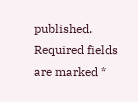published. Required fields are marked *